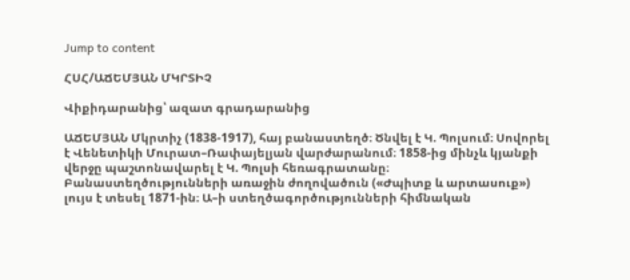Jump to content

ՀՍՀ/ԱՃԵՄՅԱՆ ՄԿՐՏԻՉ

Վիքիդարանից՝ ազատ գրադարանից

ԱՃԵՄՅԱՆ Մկրտիչ (1838-1917), հայ բանաստեղծ։ Ծնվել է Կ. Պոլսում։ Սովորել է Վենետիկի Մուրատ–Ռափայելյան վարժարանում։ 1858-ից մինչև կյանքի վերջը պաշտոնավարել է Կ. Պոլսի հեռագրատանը։ Բանաստեղծությունների առաջին ժողովածուն («Ժպիտք և արտասուք») լույս է տեսել 1871-ին։ Ա–ի ստեղծագործությունների հիմնական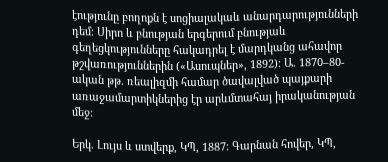էությունը բողոքն է սոցիալակաև անարդարությունների դեմ։ Սիրո և բնության երգերում բնությաև գեղեցկությունները հակադրել է մարդկանց ահավոր թշվառություններին («Ասուպներ», 1892)։ Ա. 1870–80-ական թթ. ռեալիզմի համար ծավալված պայքարի առաջամարտիկներից էր արևմտահայ իրականության մեջ։

Երկ. Լույս և ստվերք, ԿՊ, 1887։ Գարնան հովեր, ԿՊ,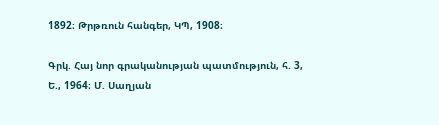1892։ Թրթռուն հանգեր, ԿՊ, 1908։

Գրկ. Հայ նոր գրականության պատմություն, հ. 3, Ե., 1964։ Մ. Սաղյան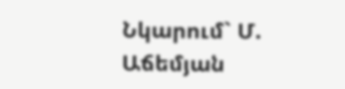Նկարում` Մ. Աճեմյան